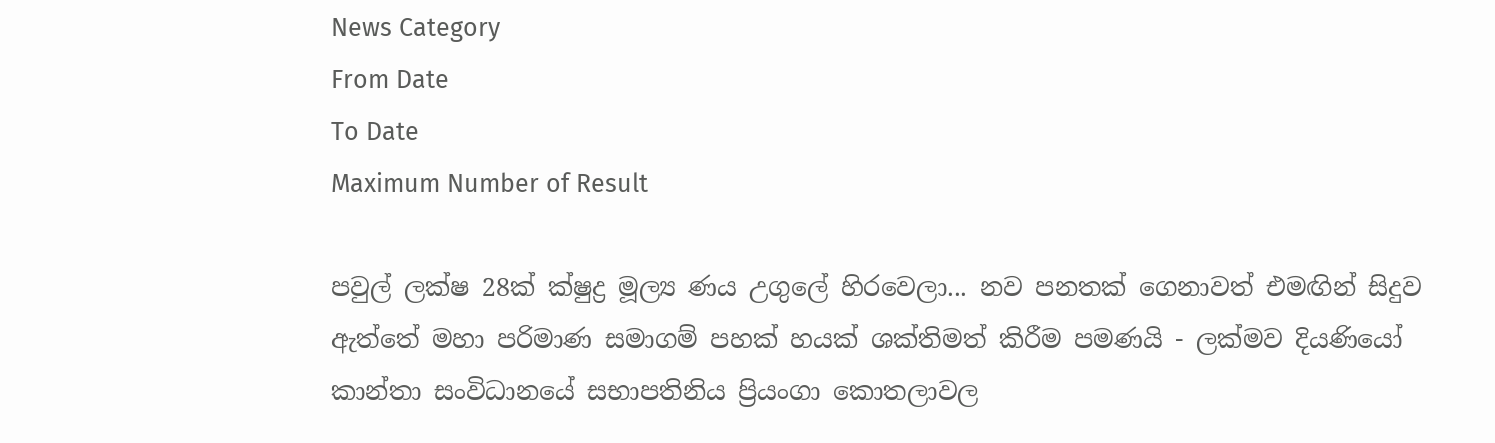News Category
From Date
To Date
Maximum Number of Result

පවුල් ලක්ෂ 28ක් ක්ෂුද්‍ර මූල්‍ය ණය උගුලේ හිරවෙලා... නව පනතක් ගෙනාවත් එමඟින් සිදුව ඇත්තේ මහා පරිමාණ සමාගම් පහක් හයක් ශක්තිමත් කිරීම පමණයි - ලක්මව දියණියෝ කාන්තා සංවිධානයේ සභාපතිනිය ප්‍රියංගා කොතලාවල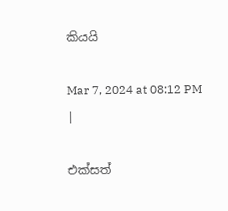කියයි

Mar 7, 2024 at 08:12 PM
|

එක්සත්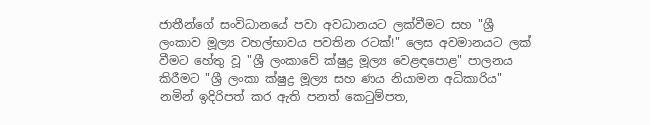ජාතීන්ගේ සංවිධානයේ පවා අවධානයට ලක්වීමට සහ "ශ්‍රී ලංකාව මූල්‍ය වහල්භාවය පවතින රටක්!" ලෙස අවමානයට ලක් වීමට හේතු වූ "ශ්‍රී ලංකාවේ ක්ෂුද්‍ර මූල්‍ය වෙළඳපොළ" පාලනය කිරීමට "ශ්‍රී ලංකා ක්ෂුද්‍ර මූල්‍ය සහ ණය නියාමන අධිකාරිය" නමින් ඉදිරිපත් කර ඇති පනත් කෙටුම්පත,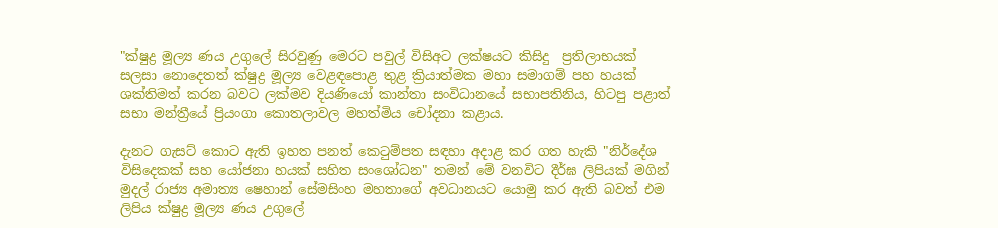"ක්ෂුද්‍ර මූල්‍ය ණය උගුලේ සිරවුණු මෙරට පවුල් විසිඅට ලක්ෂයට කිසිදු  ප්‍රතිලාභයක් සලසා නොදෙතත් ක්ෂුද්‍ර මූල්‍ය වෙළඳපොළ තුළ ක්‍රියාත්මක මහා සමාගම් පහ හයක් ශක්තිමත් කරන බවට ලක්මව දියණියෝ කාන්තා සංවිධානයේ සභාපතිනිය, හිටපු පළාත් සභා මන්ත්‍රීයේ ප්‍රියංගා කොතලාවල මහත්මිය චෝදනා කළාය.

දැනට ගැසට් කොට ඇති ඉහත පනත් කෙටුම්පත සඳහා අදාළ කර ගත හැකි "නිර්දේශ විසිදෙකක් සහ යෝජනා හයක් සහිත සංශෝධන" තමන් මේ වනවිට දීර්ඝ ලිපියක් මගින් මුදල් රාජ්‍ය අමාත්‍ය ෂෙහාන් සේමසිංහ මහතාගේ අවධානයට යොමු කර ඇති බවත් එම ලිපිය ක්ෂුද්‍ර මූල්‍ය ණය උගුලේ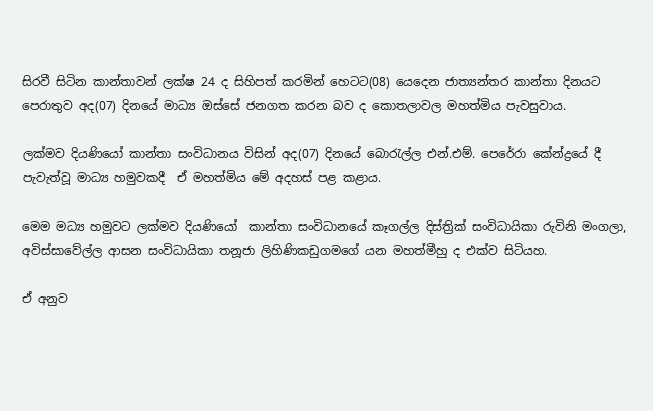සිරවී සිටින කාන්තාවන් ලක්ෂ 24 ද සිහිපත් කරමින් හෙටට(08) යෙදෙන ජාත්‍යන්තර කාන්තා දිනයට පෙරාතුව අද(07) දිනයේ මාධ්‍ය ඔස්සේ ජනගත කරන බව ද කොතලාවල මහත්මිය පැවසුවාය.

ලක්මව දියණියෝ කාන්තා සංවිධානය විසින් අද(07) දිනයේ බොරැල්ල එන්.එම්. පෙරේරා කේන්ද්‍රයේ දී පැවැත්වූ මාධ්‍ය හමුවකදී  ඒ මහත්මිය මේ අදහස් පළ කළාය.

මෙම මධ්‍ය හමුවට ලක්මව දියණියෝ  කාන්තා සංවිධානයේ කෑගල්ල දිස්ත්‍රික් සංවිධායිකා රුවිනි මංගලා, අවිස්සාවේල්ල ආසන සංවිධායිකා තනූජා ලිහිණිකඩුගමගේ යන මහත්මීහු ද එක්ව සිටියහ.

ඒ අනුව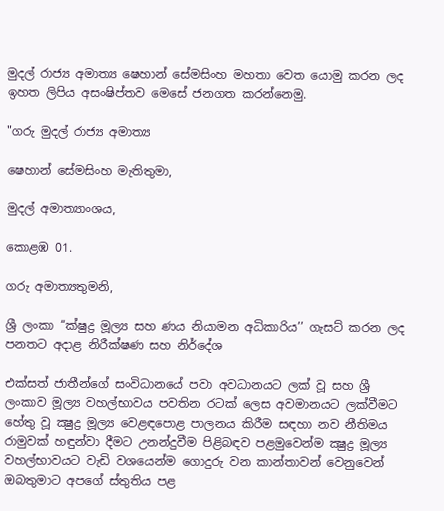මුදල් රාජ්‍ය අමාත්‍ය ෂෙහාන් සේමසිංහ මහතා වෙත යොමු කරන ලද ඉහත ලිපිය අසංෂිප්තව මෙසේ ජනගත කරන්නෙමු.

"ගරු මුදල් රාජ්‍ය අමාත්‍ය

ෂෙහාන් සේමසිංහ මැතිතුමා,

මුදල් අමාත්‍යාංශය,

කොළඹ 01.

ගරු අමාත්‍යතුමනි,

ශ්‍රී ලංකා ‘‘ක්ෂුද්‍ර මූල්‍ය සහ ණය නියාමන අධිකාරිය’’ ගැසට් කරන ලද පනතට අදාළ නිරීක්ෂණ සහ නිර්දේශ

එක්සත් ජාතීන්ගේ සංවිධානයේ පවා අවධානයට ලක් වූ සහ ශ්‍රී ලංකාව මූල්‍ය වහල්භාවය පවතින රටක් ලෙස අවමානයට ලක්වීමට හේතු වූ ක්‍ෂුද්‍ර මූල්‍ය වෙළඳපොළ පාලනය කිරීම සඳහා නව නීතිමය රාමුවක් හඳුන්වා දීමට උනන්දුවීම පිළිබඳව පළමුවෙන්ම ක්‍ෂුද්‍ර මූල්‍ය වහල්භාවයට වැඩි වශයෙන්ම ගොදුරු වන කාන්තාවන් වෙනුවෙන් ඔබතුමාට අපගේ ස්තුතිය පළ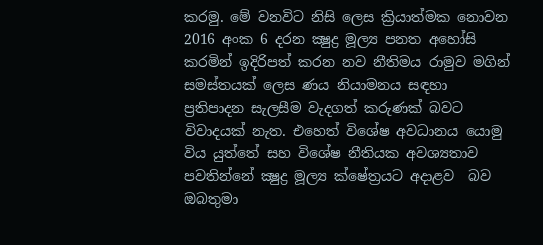කරමු. මේ වනවිට නිසි ලෙස ක්‍රියාත්මක නොවන 2016 අංක 6 දරන ක්‍ෂුද්‍ර මූල්‍ය පනත අහෝසි කරමින් ඉදිරිපත් කරන නව නීතිමය රාමුව මගින් සමස්තයක් ලෙස ණය නියාමනය සඳහා ප්‍රතිපාදන සැලසීම වැදගත් කරුණක් බවට විවාදයක් නැත. එහෙත් විශේෂ අවධානය යොමු විය යුත්තේ සහ විශේෂ නීතියක අවශ්‍යතාව පවතින්නේ ක්‍ෂුද්‍ර මූල්‍ය ක්ෂේත්‍රයට අදාළව  බව ඔබතුමා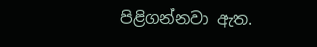පිළිගන්නවා ඇත.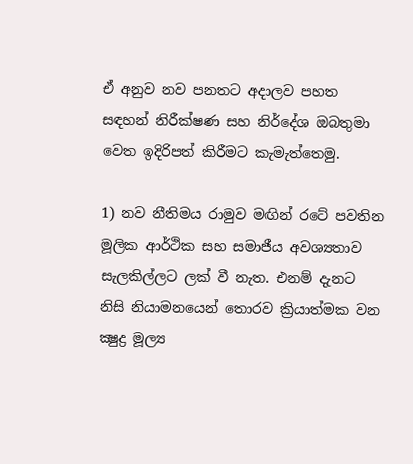ඒ අනුව නව පනතට අදාලව පහත සඳහන් නිරීක්ෂණ සහ නිර්දේශ ඔබතුමා වෙත ඉදිරිපත් කිරීමට කැමැත්තෙමු.

1) නව නීතිමය රාමුව මඟින් රටේ පවතින මූලික ආර්ථික සහ සමාජීය අවශ්‍යතාව සැලකිල්ලට ලක් වී නැත. එනම් දැනට නිසි නියාමනයෙන් තොරව ක්‍රියාත්මක වන ක්‍ෂුද්‍ර මූල්‍ය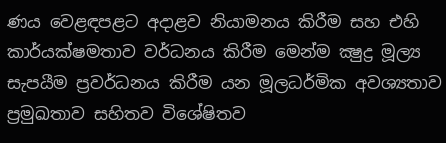ණය වෙළඳපළට අදාළව නියාමනය කිරීම සහ එහි කාර්යක්ෂමතාව වර්ධනය කිරීම මෙන්ම ක්‍ෂුද්‍ර මූල්‍ය සැපයීම ප්‍රවර්ධනය කිරීම යන මූලධර්මික අවශ්‍යතාව ප්‍රමුඛතාව සහිතව විශේෂිතව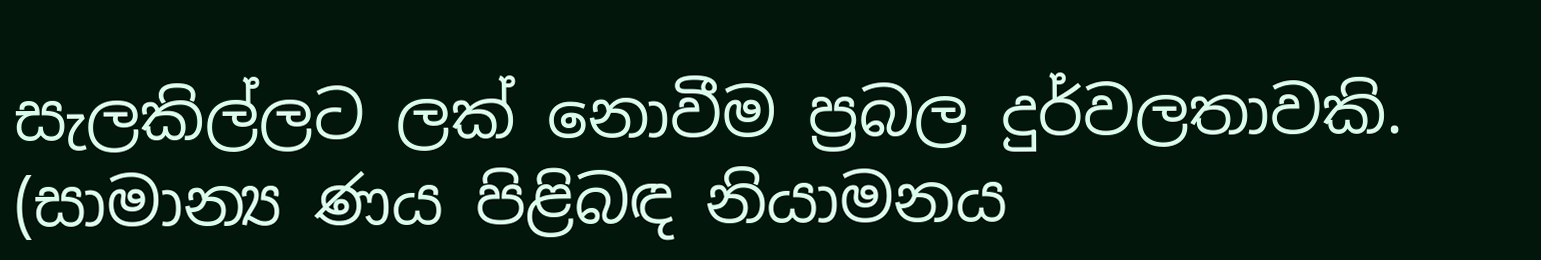සැලකිල්ලට ලක් නොවීම ප්‍රබල දුර්වලතාවකි. (සාමාන්‍ය ණය පිළිබඳ නියාමනය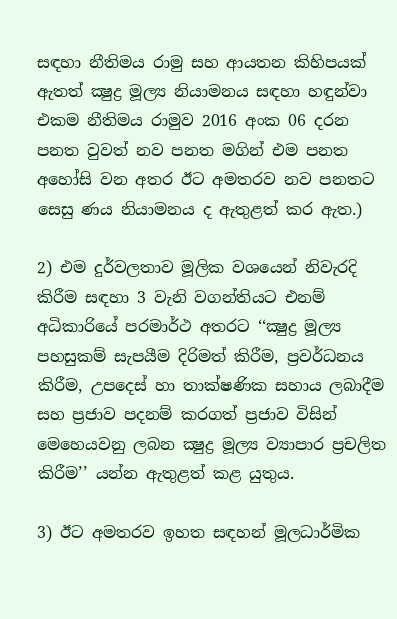සඳහා නීතිමය රාමු සහ ආයතන කිහිපයක් ඇතත් ක්‍ෂුද්‍ර මූල්‍ය නියාමනය සඳහා හඳුන්වා එකම නීතිමය රාමුව 2016 අංක 06 දරන පනත වුවත් නව පනත මගින් එම පනත අහෝසි වන අතර ඊට අමතරව නව පනතට සෙසු ණය නියාමනය ද ඇතුළත් කර ඇත.)

2) එම දුර්වලතාව මූලික වශයෙන් නිවැරදි කිරීම සඳහා 3 වැනි වගන්තියට එනම් අධිකාරියේ පරමාර්ථ අතරට ‘‘ක්‍ෂුද්‍ර මූල්‍ය පහසුකම් සැපයීම දිරිමත් කිරීම, ප්‍රවර්ධනය කිරීම, උපදෙස් හා තාක්ෂණික සහාය ලබාදීම සහ ප්‍රජාව පදනම් කරගත් ප්‍රජාව විසින් මෙහෙයවනු ලබන ක්‍ෂුද්‍ර මූල්‍ය ව්‍යාපාර ප්‍රචලිත කිරීම’’ යන්න ඇතුළත් කළ යුතුය.

3) ඊට අමතරව ඉහත සඳහන් මූලධාර්මික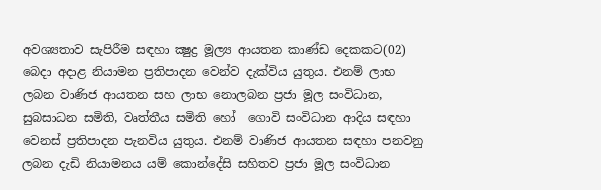අවශ්‍යතාව සැපිරීම සඳහා ක්‍ෂුද්‍ර මූල්‍ය ආයතන කාණ්ඩ දෙකකට(02) බෙදා අදාළ නියාමන ප්‍රතිපාදන වෙන්ව දැක්විය යුතුය. එනම් ලාභ ලබන වාණිජ ආයතන සහ ලාභ නොලබන ප්‍රජා මූල සංවිධාන, සුබසාධන සමිති, වෘත්තීය සමිති හෝ  ගොවි සංවිධාන ආදිය සඳහා වෙනස් ප්‍රතිපාදන පැනවිය යුතුය. එනම් වාණිජ ආයතන සඳහා පනවනු ලබන දැඩි නියාමනය යම් කොන්දේසි සහිතව ප්‍රජා මූල සංවිධාන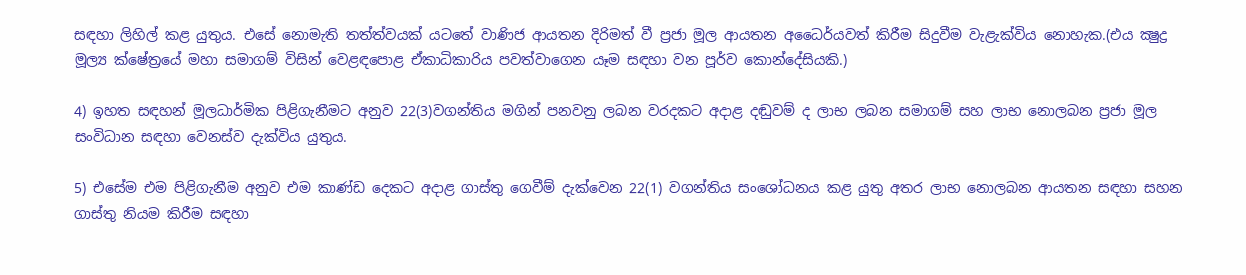සඳහා ලිහිල් කළ යුතුය. එසේ නොමැති තත්ත්වයක් යටතේ වාණිජ ආයතන දිරිමත් වී ප්‍රජා මූල ආයතන අධෛර්යවත් කිරීම සිදුවීම වැළැක්විය නොහැක.(එය ක්‍ෂුද්‍ර මූල්‍ය ක්ෂේත්‍රයේ මහා සමාගම් විසින් වෙළඳපොළ ඒකාධිකාරිය පවත්වාගෙන යෑම සඳහා වන පූර්ව කොන්දේසියකි.)

4) ඉහත සඳහන් මූලධාර්මික පිළිගැනීමට අනුව 22(3)වගන්තිය මගින් පනවනු ලබන වරදකට අදාළ දඬුවම් ද ලාභ ලබන සමාගම් සහ ලාභ නොලබන ප්‍රජා මූල සංවිධාන සඳහා වෙනස්ව දැක්විය යුතුය.

5) එසේම එම පිළිගැනීම අනුව එම කාණ්ඩ දෙකට අදාළ ගාස්තු ගෙවීම් දැක්වෙන 22(1) වගන්තිය සංශෝධනය කළ යුතු අතර ලාභ නොලබන ආයතන සඳහා සහන ගාස්තු නියම කිරීම සඳහා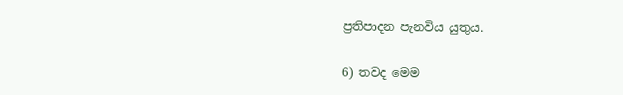ප්‍රතිපාදන පැනවිය යුතුය.

6) තවද මෙම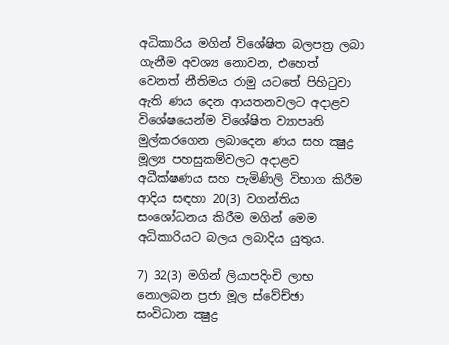අධිකාරිය මගින් විශේෂිත බලපත්‍ර ලබා ගැනීම අවශ්‍ය නොවන, එහෙත් වෙනත් නීතිමය රාමු යටතේ පිහිටුවා ඇති ණය දෙන ආයතනවලට අදාළව විශේෂයෙන්ම විශේෂිත ව්‍යාපෘති මුල්කරගෙන ලබාදෙන ණය සහ ක්‍ෂුද්‍ර මූල්‍ය පහසුකම්වලට අදාළව අධීක්ෂණය සහ පැමිණිලි විභාග කිරීම ආදිය සඳහා 20(3) වගන්තිය සංශෝධනය කිරීම මගින් මෙම අධිකාරියට බලය ලබාදිය යුතුය.

7) 32(3) මගින් ලියාපදිංචි ලාභ නොලබන ප්‍රජා මූල ස්වේච්ඡා  සංවිධාන ක්‍ෂුද්‍ර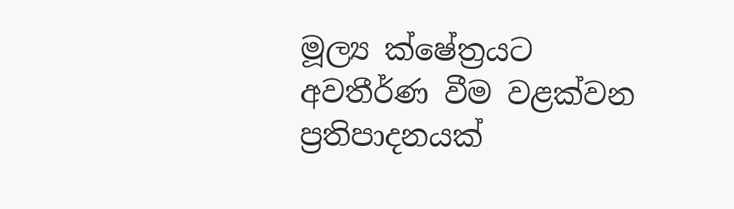මූල්‍ය ක්ෂේත්‍රයට අවතීර්ණ වීම වළක්වන ප්‍රතිපාදනයක්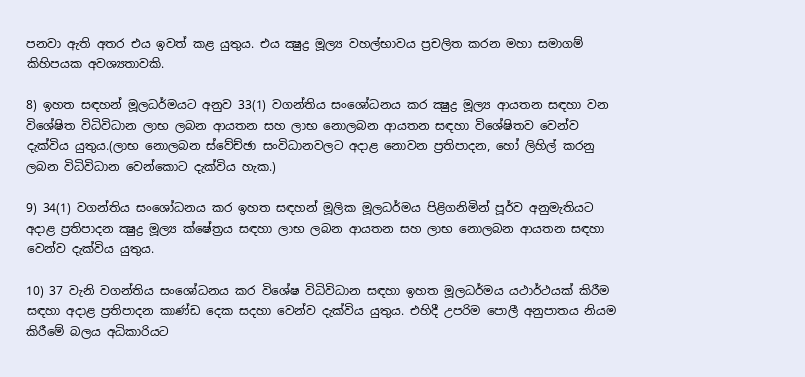පනවා ඇති අතර එය ඉවත් කළ යුතුය. එය ක්‍ෂුද්‍ර මූල්‍ය වහල්භාවය ප්‍රචලිත කරන මහා සමාගම් කිහිපයක අවශ්‍යතාවකි.

8) ඉහත සඳහන් මූලධර්මයට අනුව 33(1) වගන්තිය සංශෝධනය කර ක්‍ෂුද්‍ර මූල්‍ය ආයතන සඳහා වන විශේෂිත විධිවිධාන ලාභ ලබන ආයතන සහ ලාභ නොලබන ආයතන සඳහා විශේෂිතව වෙන්ව දැක්විය යුතුය.(ලාභ නොලබන ස්වේච්ඡා සංවිධානවලට අදාළ නොවන ප්‍රතිපාදන, හෝ ලිහිල් කරනු ලබන විධිවිධාන වෙන්කොට දැක්විය හැක.)

9) 34(1) වගන්තිය සංශෝධනය කර ඉහත සඳහන් මූලික මූලධර්මය පිළිගනිමින් පූර්ව අනුමැතියට අදාළ ප්‍රතිපාදන ක්‍ෂුද්‍ර මූල්‍ය ක්ෂේත්‍රය සඳහා ලාභ ලබන ආයතන සහ ලාභ නොලබන ආයතන සඳහා වෙන්ව දැක්විය යුතුය.

10) 37 වැනි වගන්තිය සංශෝධනය කර විශේෂ විධිවිධාන සඳහා ඉහත මූලධර්මය යථාර්ථයක් කිරීම සඳහා අදාළ ප්‍රතිපාදන කාණ්ඩ දෙක සදහා වෙන්ව දැක්විය යුතුය. එහිදී උපරිම පොලී අනුපාතය නියම කිරීමේ බලය අධිකාරියට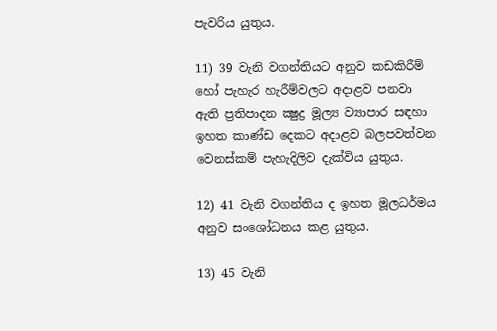පැවරිය යුතුය.

11) 39 වැනි වගන්තියට අනුව කඩකිරීම් හෝ පැහැර හැරීම්වලට අදාළව පනවා ඇති ප්‍රතිපාදන ක්‍ෂුද්‍ර මූල්‍ය ව්‍යාපාර සඳහා ඉහත කාණ්ඩ දෙකට අදාළව බලපවත්වන වෙනස්කම් පැහැදිලිව දැක්විය යුතුය.

12) 41 වැනි වගන්තිය ද ඉහත මූලධර්මය අනුව සංශෝධනය කළ යුතුය.

13) 45 වැනි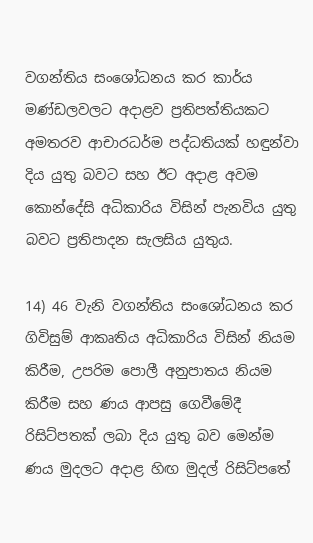වගන්තිය සංශෝධනය කර කාර්ය මණ්ඩලවලට අදාළව ප්‍රතිපත්තියකට අමතරව ආචාරධර්ම පද්ධතියක් හඳුන්වා දිය යුතු බවට සහ ඊට අදාළ අවම කොන්දේසි අධිකාරිය විසින් පැනවිය යුතු බවට ප්‍රතිපාදන සැලසිය යුතුය.

14) 46 වැනි වගන්තිය සංශෝධනය කර ගිවිසුම් ආකෘතිය අධිකාරිය විසින් නියම කිරීම, උපරිම පොලී අනුපාතය නියම කිරීම සහ ණය ආපසු ගෙවීමේදී රිසිට්පතක් ලබා දිය යුතු බව මෙන්ම ණය මුදලට අදාළ හිඟ මුදල් රිසිට්පතේ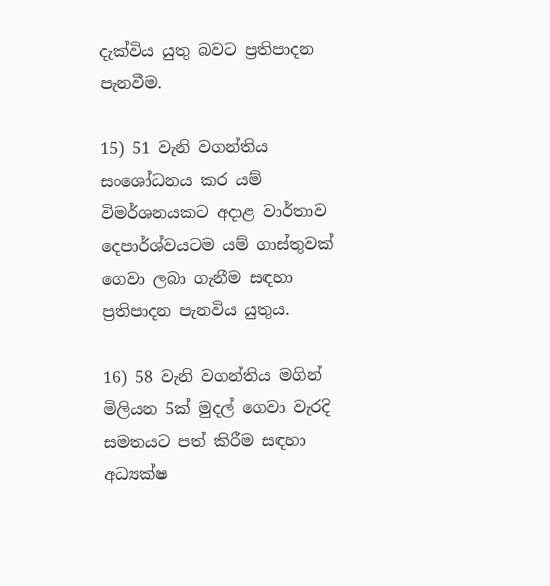දැක්විය යුතු බවට ප්‍රතිපාදන පැනවීම.

15) 51 වැනි වගන්තිය සංශෝධනය කර යම් විමර්ශනයකට අදාළ වාර්තාව දෙපාර්ශ්වයටම යම් ගාස්තුවක් ගෙවා ලබා ගැනීම සඳහා ප්‍රතිපාදන පැනවිය යුතුය.

16) 58 වැනි වගන්තිය මගින් මිලියන 5ක් මුදල් ගෙවා වැරදි සමතයට පත් කිරීම සඳහා අධ්‍යක්ෂ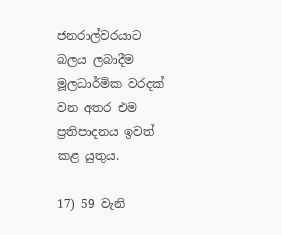ජනරාල්වරයාට බලය ලබාදීම මූලධාර්මික වරදක් වන අතර එම ප්‍රතිපාදනය ඉවත් කළ යුතුය.

17) 59 වැනි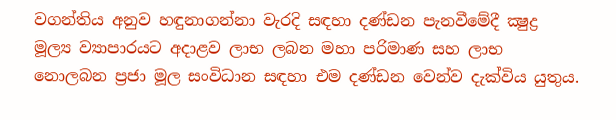වගන්තිය අනුව හඳුනාගන්නා වැරදි සඳහා දණ්ඩන පැනවීමේදී ක්‍ෂුද්‍ර මූල්‍ය ව්‍යාපාරයට අදාළව ලාභ ලබන මහා පරිමාණ සහ ලාභ නොලබන ප්‍රජා මූල සංවිධාන සඳහා එම දණ්ඩන වෙන්ව දැක්විය යුතුය.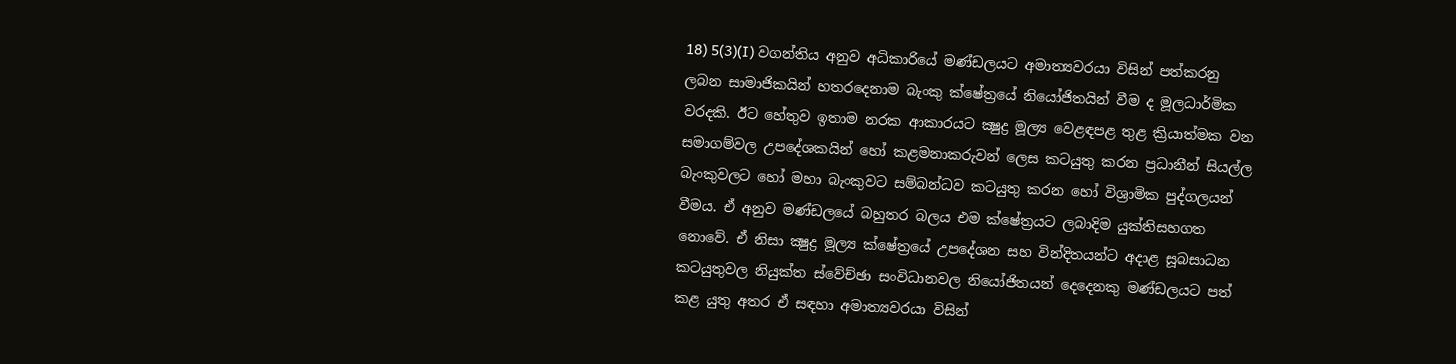18) 5(3)(I) වගන්තිය අනුව අධිකාරියේ මණ්ඩලයට අමාත්‍යවරයා විසින් පත්කරනු ලබන සාමාජිකයින් හතරදෙනාම බැංකු ක්ෂේත්‍රයේ නියෝජිතයින් වීම ද මූලධාර්මික වරදකි. ඊට හේතුව ඉතාම නරක ආකාරයට ක්‍ෂුද්‍ර මූල්‍ය වෙළඳපළ තුළ ක්‍රියාත්මක වන සමාගම්වල උපදේශකයින් හෝ කළමනාකරුවන් ලෙස කටයුතු කරන ප්‍රධානීන් සියල්ල බැංකුවලට හෝ මහා බැංකුවට සම්බන්ධව කටයුතු කරන හෝ විශ්‍රාමික පුද්ගලයන් වීමය. ඒ අනුව මණ්ඩලයේ බහුතර බලය එම ක්ෂේත්‍රයට ලබාදිම යුක්තිසහගත නොවේ. ඒ නිසා ක්‍ෂුද්‍ර මූල්‍ය ක්ෂේත්‍රයේ උපදේශන සහ වින්දිතයන්ට අදාළ සූබසාධන කටයුතුවල නියුක්ත ස්වේච්ඡා සංවිධානවල නියෝජිතයන් දෙදෙනකු මණ්ඩලයට පත් කළ යුතු අතර ඒ සඳහා අමාත්‍යවරයා විසින්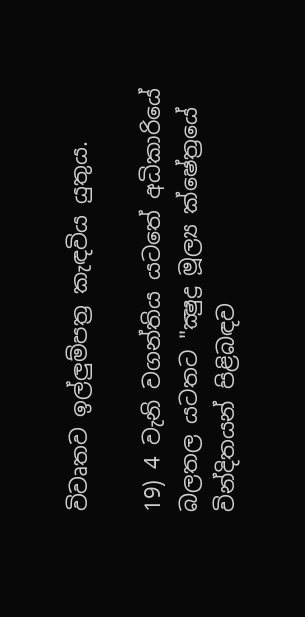විවෘතව ඉල්ලුම්පත්‍ර කැඳවිය යුතුය.

19) 4 වැනි වගන්තිය යටතේ අධිකාරියේ බලතල යටතට "ක්‍ෂුද්‍ර මූල්‍ය ක්ෂේත්‍රයේ වින්දිතයන් පිළිබඳව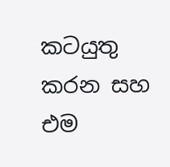කටයුතු කරන සහ එම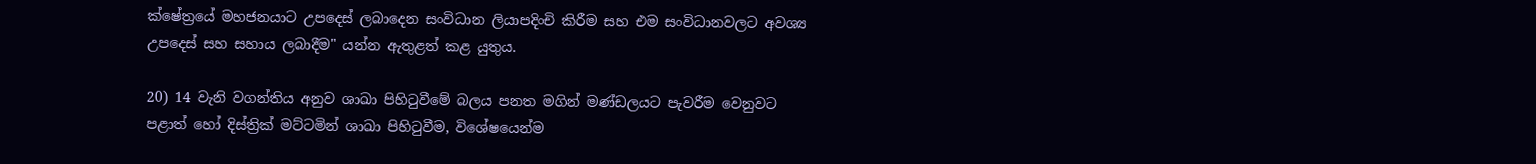ක්ෂේත්‍රයේ මහජනයාට උපදෙස් ලබාදෙන සංවිධාන ලියාපදිංචි කිරීම සහ එම සංවිධානවලට අවශ්‍ය උපදෙස් සහ සහාය ලබාදීම" යන්න ඇතුළත් කළ යුතුය.

20) 14 වැනි වගන්තිය අනුව ශාඛා පිහිටුවීමේ බලය පනත මගින් මණ්ඩලයට පැවරීම වෙනුවට පළාත් හෝ දිස්ත්‍රික් මට්ටමින් ශාඛා පිහිටුවීම, විශේෂයෙන්ම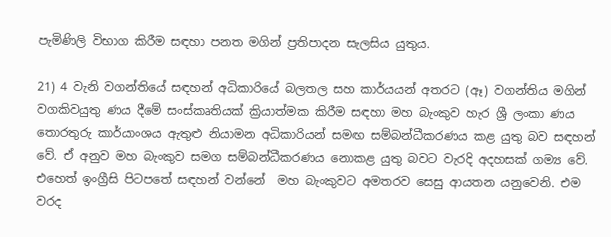පැමිණිලි විභාග කිරීම සඳහා පනත මගින් ප්‍රතිපාදන සැලසිය යුතුය.

21) 4 වැනි වගන්තියේ සඳහන් අධිකාරියේ බලතල සහ කාර්යයන් අතරට (ඈ) වගන්තිය මගින් වගකිවයුතු ණය දීමේ සංස්කෘතියක් ක්‍රියාත්මක කිරීම සඳහා මහ බැංකුව හැර ශ්‍රී ලංකා ණය තොරතුරු කාර්යාංශය ඇතුළු නියාමන අධිකාරියන් සමඟ සම්බන්ධීකරණය කළ යුතු බව සඳහන් වේ. ඒ අනුව මහ බැංකුව සමග සම්බන්ධීකරණය නොකළ යුතු බවට වැරදි අදහසක් ගම්‍ය වේ. එහෙත් ඉංග්‍රීසි පිටපතේ සඳහන් වන්නේ  මහ බැංකුවට අමතරව සෙසු ආයතන යනුවෙනි. එම වරද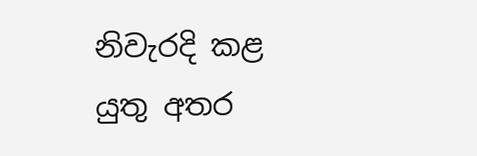නිවැරදි කළ යුතු අතර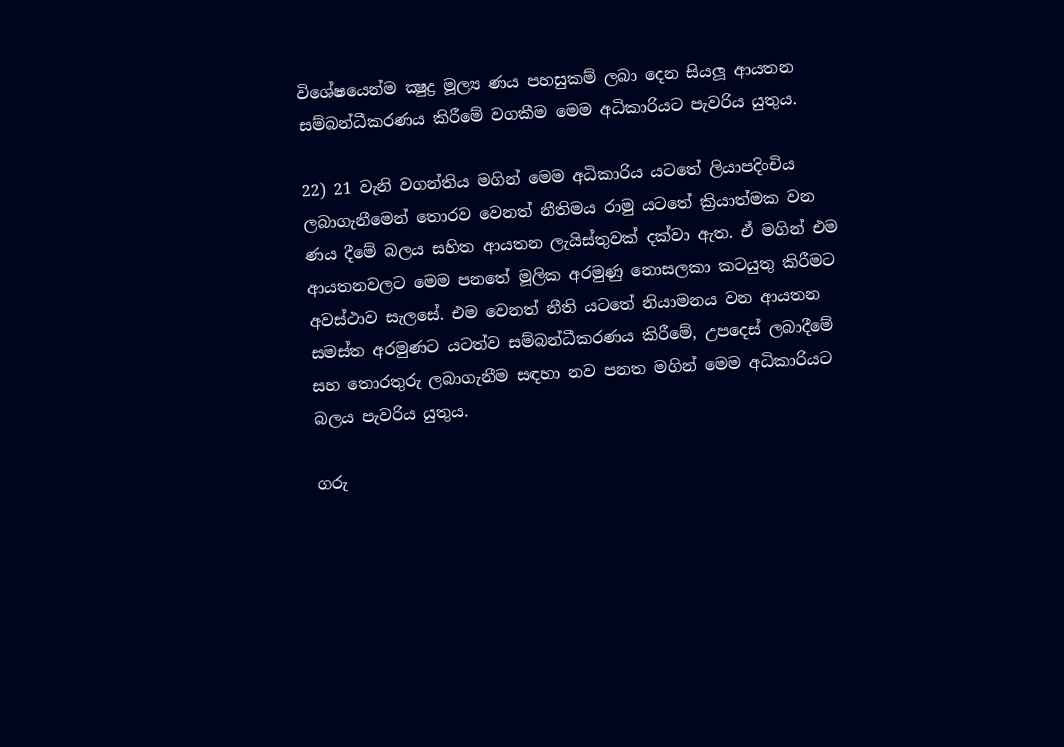විශේෂයෙන්ම ක්‍ෂුද්‍ර මූල්‍ය ණය පහසුකම් ලබා දෙන සියලූ ආයතන සම්බන්ධීකරණය කිරීමේ වගකීම මෙම අධිකාරියට පැවරිය යුතුය.

22) 21 වැනි වගන්තිය මගින් මෙම අධිකාරිය යටතේ ලියාපදිංචිය ලබාගැනීමෙන් තොරව වෙනත් නීතිමය රාමු යටතේ ක්‍රියාත්මක වන ණය දීමේ බලය සහිත ආයතන ලැයිස්තුවක් දක්වා ඇත. ඒ මගින් එම ආයතනවලට මෙම පනතේ මූලික අරමුණු නොසලකා කටයුතු කිරීමට අවස්ථාව සැලසේ. එම වෙනත් නීති යටතේ නියාමනය වන ආයතන සමස්ත අරමුණට යටත්ව සම්බන්ධීකරණය කිරීමේ, උපදෙස් ලබාදීමේ සහ තොරතුරු ලබාගැනීම සඳහා නව පනත මගින් මෙම අධිකාරියට බලය පැවරිය යුතුය.

ගරු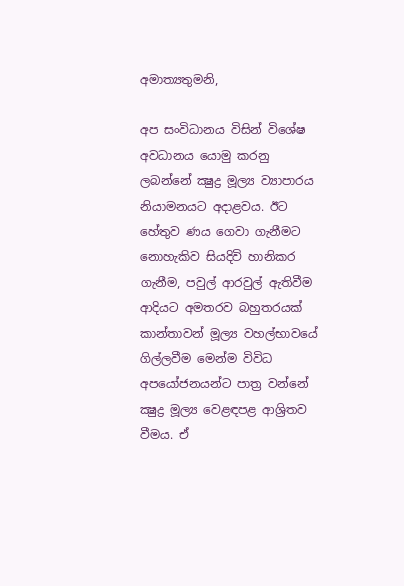අමාත්‍යතුමනි,

අප සංවිධානය විසින් විශේෂ අවධානය යොමු කරනු ලබන්නේ ක්‍ෂුද්‍ර මූල්‍ය ව්‍යාපාරය නියාමනයට අදාළවය. ඊට හේතුව ණය ගෙවා ගැනීමට නොහැකිව සියදිවි හානිකර ගැනීම, පවුල් ආරවුල් ඇතිවීම ආදියට අමතරව බහුතරයක් කාන්තාවන් මූල්‍ය වහල්භාවයේ ගිල්ලවීම මෙන්ම විවිධ අපයෝජනයන්ට පාත්‍ර වන්නේ ක්‍ෂුද්‍ර මූල්‍ය වෙළඳපළ ආශ්‍රිතව වීමය. ඒ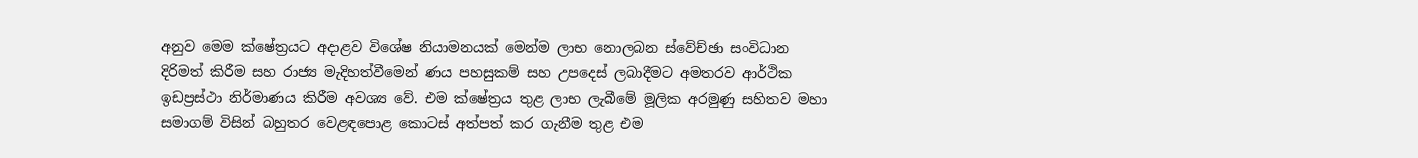අනුව මෙම ක්ෂේත්‍රයට අදාළව විශේෂ නියාමනයක් මෙන්ම ලාභ නොලබන ස්වේච්ඡා සංවිධාන දිරිමත් කිරීම සහ රාජ්‍ය මැදිහත්වීමෙන් ණය පහසුකම් සහ උපදෙස් ලබාදීමට අමතරව ආර්ථික ඉඩප්‍රස්ථා නිර්මාණය කිරීම අවශ්‍ය වේ. එම ක්ෂේත්‍රය තුළ ලාභ ලැබීමේ මූලික අරමුණු සහිතව මහා සමාගම් විසින් බහුතර වෙළඳපොළ කොටස් අත්පත් කර ගැනීම තුළ එම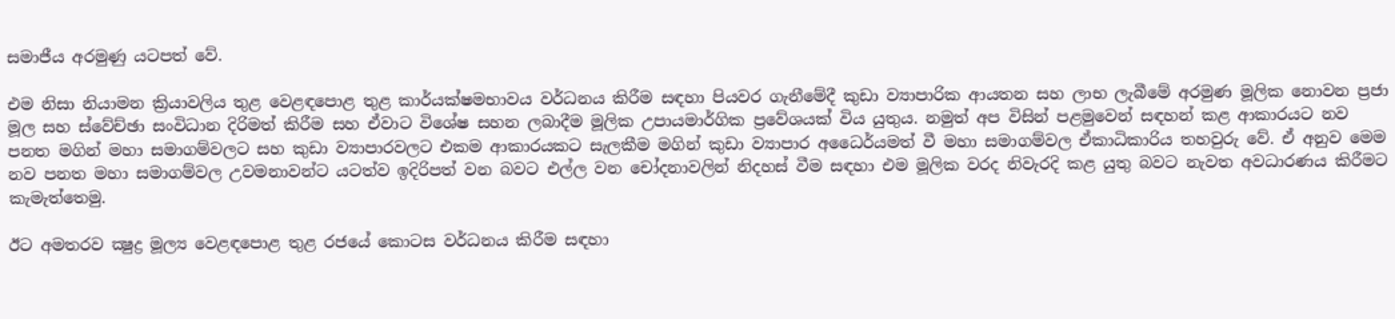සමාජීය අරමුණු යටපත් වේ.

එම නිසා නියාමන ක්‍රියාවලිය තුළ වෙළඳපොළ තුළ කාර්යක්ෂමභාවය වර්ධනය කිරීම සඳහා පියවර ගැනීමේදී කුඩා ව්‍යාපාරික ආයතන සහ ලාභ ලැබීමේ අරමුණ මූලික නොවන ප්‍රජා මූල සහ ස්වේච්ඡා සංවිධාන දිරිමත් කිරීම සහ ඒවාට විශේෂ සහන ලබාදීම මූලික උපායමාර්ගික ප්‍රවේශයක් විය යුතුය. නමුත් අප විසින් පළමුවෙන් සඳහන් කළ ආකාරයට නව පනත මගින් මහා සමාගම්වලට සහ කුඩා ව්‍යාපාරවලට එකම ආකාරයකට සැලකීම මගින් කුඩා ව්‍යාපාර අධෛර්යමත් වී මහා සමාගම්වල ඒකාධිකාරිය තහවුරු වේ. ඒ අනුව මෙම නව පනත මහා සමාගම්වල උවමනාවන්ට යටත්ව ඉදිරිපත් වන බවට එල්ල වන චෝදනාවලින් නිදහස් වීම සඳහා එම මූලික වරද නිවැරදි කළ යුතු බවට නැවත අවධාරණය කිරීමට කැමැත්තෙමු.

ඊට අමතරව ක්‍ෂුද්‍ර මූල්‍ය වෙළඳපොළ තුළ රජයේ කොටස වර්ධනය කිරීම සඳහා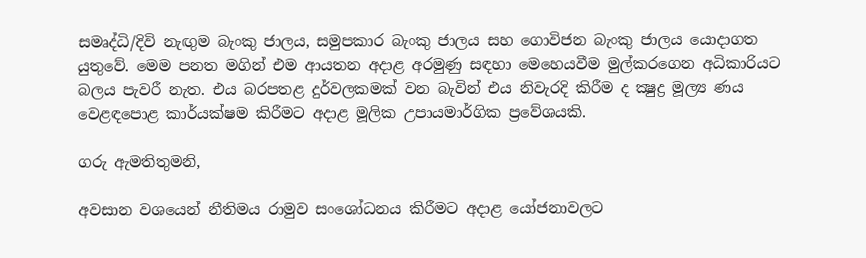සමෘද්ධි/දිවි නැඟුම බැංකු ජාලය, සමුපකාර බැංකු ජාලය සහ ගොවිජන බැංකු ජාලය යොදාගත යුතුවේ. මෙම පනත මගින් එම ආයතන අදාළ අරමුණු සඳහා මෙහෙයවීම මුල්කරගෙන අධිකාරියට බලය පැවරී නැත. එය බරපතළ දුර්වලකමක් වන බැවින් එය නිවැරදි කිරීම ද ක්‍ෂුද්‍ර මූල්‍ය ණය වෙළඳපොළ කාර්යක්ෂම කිරීමට අදාළ මූලික උපායමාර්ගික ප්‍රවේශයකි.

ගරු ඇමතිතුමනි,

අවසාන වශයෙන් නීතිමය රාමුව සංශෝධනය කිරීමට අදාළ යෝජනාවලට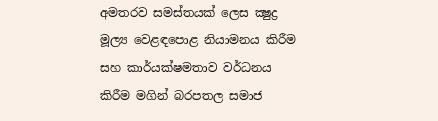අමතරව සමස්තයක් ලෙස ක්‍ෂුද්‍ර මූල්‍ය වෙළඳපොළ නියාමනය කිරීම සහ කාර්යක්ෂමතාව වර්ධනය කිරීම මගින් බරපතල සමාජ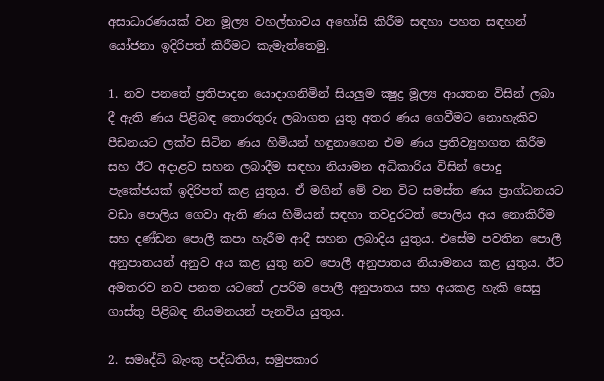අසාධාරණයක් වන මූල්‍ය වහල්භාවය අහෝසි කිරීම සඳහා පහත සඳහන් යෝජනා ඉදිරිපත් කිරීමට කැමැත්තෙමු.

1. නව පනතේ ප්‍රතිපාදන යොදාගනිමින් සියලුම ක්‍ෂුද්‍ර මූල්‍ය ආයතන විසින් ලබා දී ඇති ණය පිළිබඳ තොරතුරු ලබාගත යුතු අතර ණය ගෙවීමට නොහැකිව පීඩනයට ලක්ව සිටින ණය හිමියන් හඳුනාගෙන එම ණය ප්‍රතිව්‍යුහගත කිරීම සහ ඊට අදාළව සහන ලබාදීම සඳහා නියාමන අධිකාරිය විසින් පොදු පැකේජයක් ඉදිරිපත් කළ යුතුය. ඒ මගින් මේ වන විට සමස්ත ණය ප්‍රාග්ධනයට වඩා පොලිය ගෙවා ඇති ණය හිමියන් සඳහා තවදුරටත් පොලිය අය නොකිරීම සහ දණ්ඩන පොලී කපා හැරීම ආදී සහන ලබාදිය යුතුය. එසේම පවතින පොලී අනුපාතයන් අනුව අය කළ යුතු නව පොලී අනුපාතය නියාමනය කළ යුතුය. ඊට අමතරව නව පනත යටතේ උපරිම පොලී අනුපාතය සහ අයකළ හැකි සෙසු ගාස්තු පිළිබඳ නියමනයන් පැනවිය යුතුය.

2. සමෘද්ධි බැංකු පද්ධතිය, සමුපකාර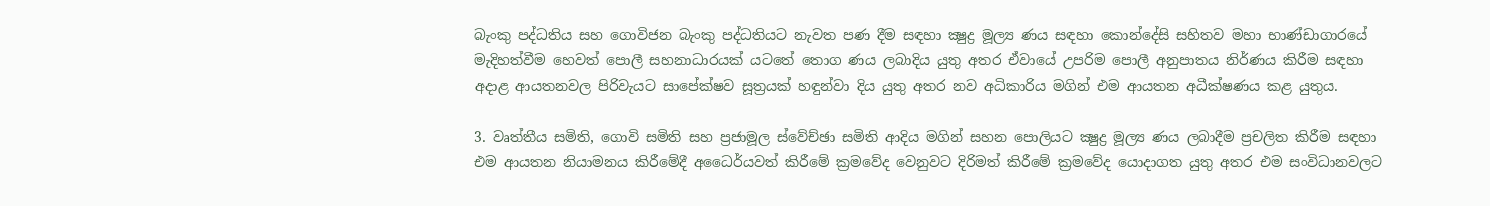බැංකු පද්ධතිය සහ ගොවිජන බැංකු පද්ධතියට නැවත පණ දීම සඳහා ක්‍ෂුද්‍ර මූල්‍ය ණය සඳහා කොන්දේසි සහිතව මහා භාණ්ඩාගාරයේ මැදිහත්වීම හෙවත් පොලී සහනාධාරයක් යටතේ තොග ණය ලබාදිය යුතු අතර ඒවායේ උපරිම පොලී අනුපාතය නිර්ණය කිරීම සඳහා අදාළ ආයතනවල පිරිවැයට සාපේක්ෂව සූත්‍රයක් හඳුන්වා දිය යුතු අතර නව අධිකාරිය මගින් එම ආයතන අධීක්ෂණය කළ යුතුය.

3. වෘත්තීය සමිති, ගොවි සමිති සහ ප්‍රජාමූල ස්වේච්ඡා සමිති ආදිය මගින් සහන පොලියට ක්‍ෂුද්‍ර මූල්‍ය ණය ලබාදීම ප්‍රචලිත කිරීම සඳහා එම ආයතන නියාමනය කිරීමේදී අධෛර්යවත් කිරීමේ ක්‍රමවේද වෙනුවට දිරිමත් කිරීමේ ක්‍රමවේද යොදාගත යුතු අතර එම සංවිධානවලට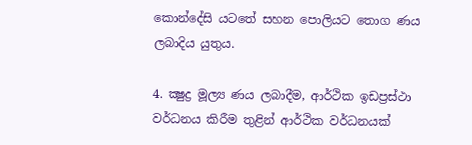කොන්දේසි යටතේ සහන පොලියට තොග ණය ලබාදිය යුතුය.

4. ක්‍ෂුද්‍ර මූල්‍ය ණය ලබාදීම, ආර්ථික ඉඩප්‍රස්ථා වර්ධනය කිරීම තුළින් ආර්ථික වර්ධනයක්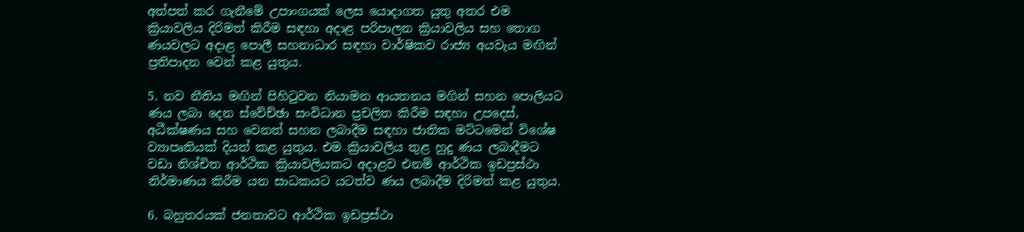අත්පත් කර ගැනීමේ උපාංගයක් ලෙස යොදාගත යුතු අතර එම ක්‍රියාවලිය දිරිමත් කිරීම සඳහා අදාළ පරිපාලන ක්‍රියාවලිය සහ තොග ණයවලට අදාළ පොලී සහනාධාර සඳහා වාර්ෂිකව රාජ්‍ය අයවැය මඟින් ප්‍රතිපාදන වෙන් කළ යුතුය.

5. නව නීතිය මඟින් පිහිටුවන නියාමන ආයතනය මගින් සහන පොලියට ණය ලබා දෙන ස්වේච්ඡා සංවිධාන ප්‍රචලිත කිරීම සඳහා උපදෙස්, අධීක්ෂණය සහ වෙනත් සහන ලබාදීම සඳහා ජාතික මට්ටමෙන් විශේෂ ව්‍යාපෘතියක් දියත් කළ යුතුය. එම ක්‍රියාවලිය තුළ හුදු ණය ලබාදීමට වඩා නිශ්චිත ආර්ථික ක්‍රියාවලියකට අදාළව එනම් ආර්ථික ඉඩප්‍රස්ථා නිර්මාණය කිරීම යන සාධකයට යටත්ව ණය ලබාදීම දිරිමත් කළ යුතුය.

6. බහුතරයක් ජනතාවට ආර්ථික ඉඩප්‍රස්ථා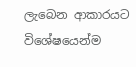ලැබෙන ආකාරයට විශේෂයෙන්ම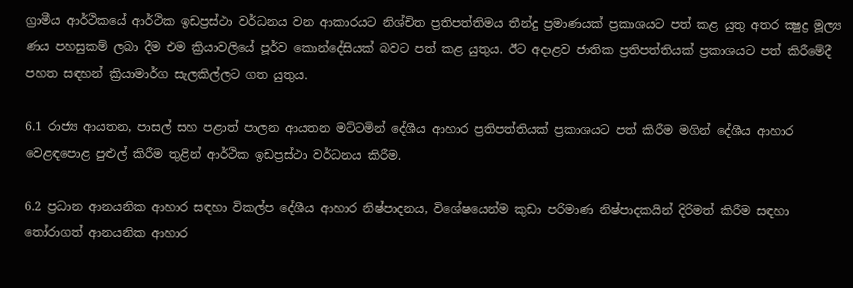ග්‍රාමීය ආර්ථිකයේ ආර්ථික ඉඩප්‍රස්ථා වර්ධනය වන ආකාරයට නිශ්චිත ප්‍රතිපත්තිමය තීන්දු ප්‍රමාණයක් ප්‍රකාශයට පත් කළ යුතු අතර ක්‍ෂුද්‍ර මූල්‍ය ණය පහසුකම් ලබා දීම එම ක්‍රියාවලියේ පූර්ව කොන්දේසියක් බවට පත් කළ යුතුය. ඊට අදාළව ජාතික ප්‍රතිපත්තියක් ප්‍රකාශයට පත් කිරීමේදී පහත සඳහන් ක්‍රියාමාර්ග සැලකිල්ලට ගත යුතුය.

6.1 රාජ්‍ය ආයතන, පාසල් සහ පළාත් පාලන ආයතන මට්ටමින් දේශීය ආහාර ප්‍රතිපත්තියක් ප්‍රකාශයට පත් කිරීම මගින් දේශීය ආහාර වෙළඳපොළ පුළුල් කිරීම තුළින් ආර්ථික ඉඩප්‍රස්ථා වර්ධනය කිරීම.

6.2 ප්‍රධාන ආනයනික ආහාර සඳහා විකල්ප දේශීය ආහාර නිෂ්පාදනය, විශේෂයෙන්ම කුඩා පරිමාණ නිෂ්පාදකයින් දිරිමත් කිරීම සඳහා තෝරාගත් ආනයනික ආහාර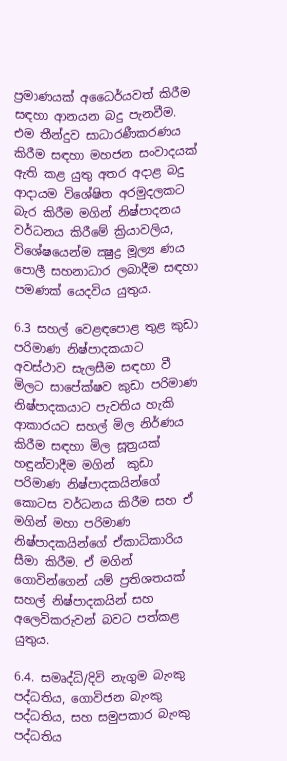ප්‍රමාණයක් අධෛර්යවත් කිරීම සඳහා ආනයන බදු පැනවීම. එම තීන්දුව සාධාරණීකරණය කිරීම සඳහා මහජන සංවාදයක් ඇති කළ යුතු අතර අදාළ බදු ආදායම විශේෂිත අරමුදලකට බැර කිරීම මගින් නිෂ්පාදනය වර්ධනය කිරීමේ ක්‍රියාවලිය, විශේෂයෙන්ම ක්‍ෂුද්‍ර මූල්‍ය ණය පොලී සහනාධාර ලබාදීම සඳහා පමණක් යෙදවිය යුතුය.

6.3 සහල් වෙළඳපොළ තුළ කුඩා පරිමාණ නිෂ්පාදකයාට අවස්ථාව සැලසීම සඳහා වී මිලට සාපේක්ෂව කුඩා පරිමාණ නිෂ්පාදකයාට පැවතිය හැකි ආකාරයට සහල් මිල නිර්ණය කිරීම සඳහා මිල සූත්‍රයක් හඳුන්වාදීම මගින්  කුඩා පරිමාණ නිෂ්පාදකයින්ගේ කොටස වර්ධනය කිරීම සහ ඒ මගින් මහා පරිමාණ නිෂ්පාදකයින්ගේ ඒකාධිකාරිය සීමා කිරීම. ඒ මගින් ගොවින්ගෙන් යම් ප්‍රතිශතයක් සහල් නිෂ්පාදකයින් සහ අලෙවිකරුවන් බවට පත්කළ යුතුය.

6.4. සමෘද්ධි/දිවි නැගුම බැංකු පද්ධතිය, ගොවිජන බැංකු පද්ධතිය, සහ සමුපකාර බැංකු පද්ධතිය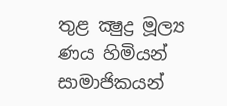තුළ ක්‍ෂුද්‍ර මූල්‍ය ණය හිමියන් සාමාජිකයන්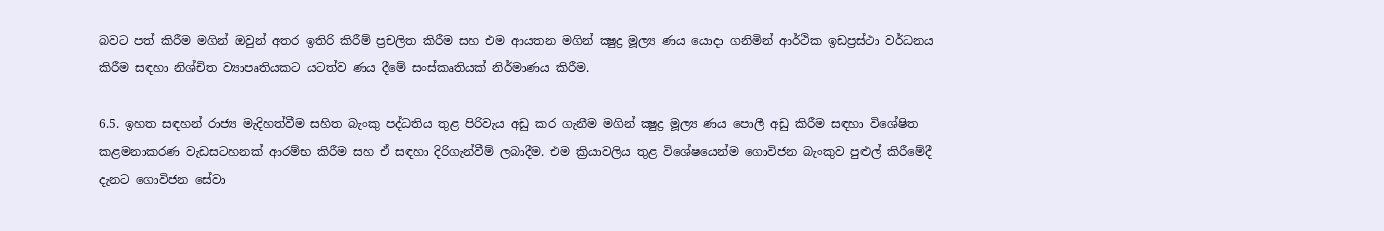බවට පත් කිරීම මගින් ඔවුන් අතර ඉතිරි කිරීම් ප්‍රචලිත කිරීම සහ එම ආයතන මගින් ක්‍ෂුද්‍ර මූල්‍ය ණය යොදා ගනිමින් ආර්ථික ඉඩප්‍රස්ථා වර්ධනය කිරීම සඳහා නිශ්චිත ව්‍යාපෘතියකට යටත්ව ණය දීමේ සංස්කෘතියක් නිර්මාණය කිරීම.

6.5. ඉහත සඳහන් රාජ්‍ය මැදිහත්වීම සහිත බැංකු පද්ධතිය තුළ පිරිවැය අඩු කර ගැනීම මගින් ක්‍ෂුද්‍ර මූල්‍ය ණය පොලී අඩු කිරීම සඳහා විශේෂිත කළමනාකරණ වැඩසටහනක් ආරම්භ කිරීම සහ ඒ සඳහා දිරිගැන්වීම් ලබාදීම. එම ක්‍රියාවලිය තුළ විශේෂයෙන්ම ගොවිජන බැංකුව පුළුල් කිරීමේදී දැනට ගොවිජන සේවා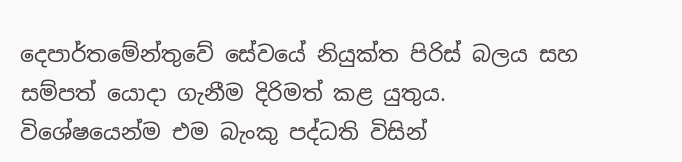දෙපාර්තමේන්තුවේ සේවයේ නියුක්ත පිරිස් බලය සහ සම්පත් යොදා ගැනීම දිරිමත් කළ යුතුය. විශේෂයෙන්ම එම බැංකු පද්ධති විසින්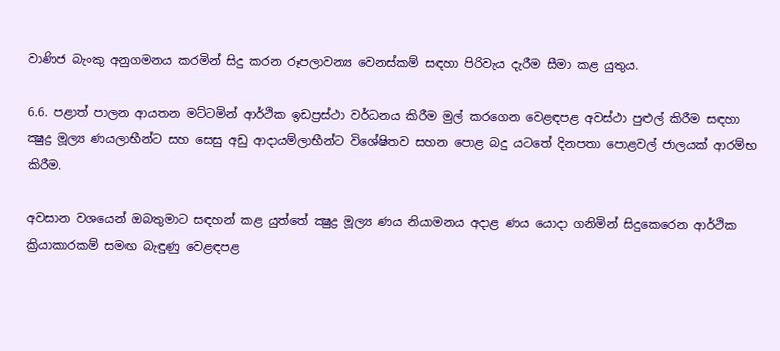වාණිජ බැංකු අනුගමනය කරමින් සිදු කරන රූපලාවන්‍ය වෙනස්කම් සඳහා පිරිවැය දැරීම සීමා කළ යුතුය.

6.6. පළාත් පාලන ආයතන මට්ටමින් ආර්ථික ඉඩප්‍රස්ථා වර්ධනය කිරීම මුල් කරගෙන වෙළඳපළ අවස්ථා පුළුල් කිරීම සඳහා ක්‍ෂුද්‍ර මූල්‍ය ණයලාභීන්ට සහ සෙසු අඩු ආදායම්ලාභීන්ට විශේෂිතව සහන පොළ බදු යටතේ දිනපතා පොළවල් ජාලයක් ආරම්භ කිරීම.

අවසාන වශයෙන් ඔබතුමාට සඳහන් කළ යුත්තේ ක්‍ෂුද්‍ර මූල්‍ය ණය නියාමනය අදාළ ණය යොදා ගනිමින් සිදුකෙරෙන ආර්ථික ක්‍රියාකාරකම් සමඟ බැඳුණු වෙළඳපළ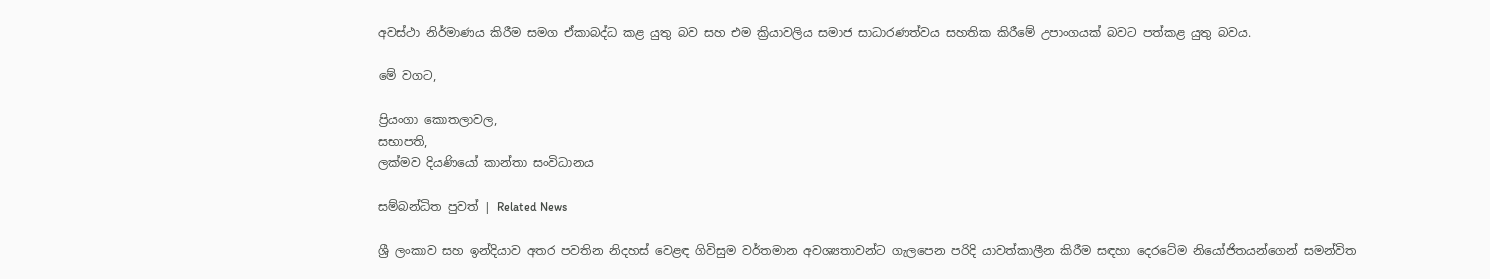අවස්ථා නිර්මාණය කිරීම සමග ඒකාබද්ධ කළ යුතු බව සහ එම ක්‍රියාවලිය සමාජ සාධාරණත්වය සහතික කිරීමේ උපාංගයක් බවට පත්කළ යුතු බවය.

මේ වගට,

ප්‍රියංගා කොතලාවල,
සභාපති,
ලක්මව දියණියෝ කාන්තා සංවිධානය

සම්බන්ධිත පුවත් | Related News

ශ්‍රී ලංකාව සහ ඉන්දියාව අතර පවතින නිදහස් වෙළඳ ගිවිසුම වර්තමාන අවශ්‍යතාවන්ට ගැලපෙන පරිදි යාවත්කාලීන කිරීම සඳහා දෙරටේම නියෝජිතයන්ගෙන් සමන්විත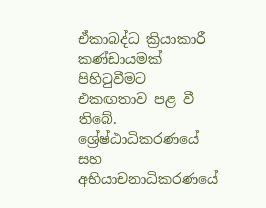ඒකාබද්ධ ක්‍රියාකාරී කණ්ඩායමක් පිහිටුවීමට එකඟතාව පළ වී තිබේ.
ශ්‍රේෂ්ඨාධිකරණයේ සහ අභියාචනාධිකරණයේ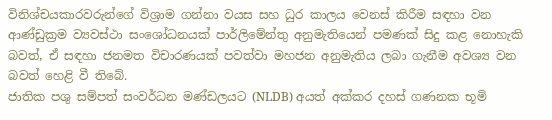විනිශ්චයකාරවරුන්ගේ විශ්‍රාම ගන්නා වයස සහ ධුර කාලය වෙනස් කිරීම සඳහා වන ආණ්ඩුක්‍රම ව්‍යවස්ථා සංශෝධනයක් පාර්ලිමේන්තු අනුමැතියෙන් පමණක් සිදු කළ නොහැකි බවත්, ඒ සඳහා ජනමත විචාරණයක් පවත්වා මහජන අනුමැතිය ලබා ගැනීම අවශ්‍ය වන බවත් හෙළි වී තිබේ.
ජාතික පශු සම්පත් සංවර්ධන මණ්ඩලයට (NLDB) අයත් අක්කර දහස් ගණනක භූමි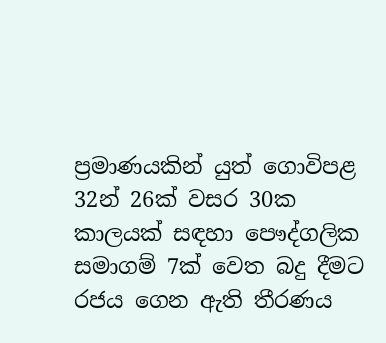ප්‍රමාණයකින් යුත් ගොවිපළ 32න් 26ක් වසර 30ක කාලයක් සඳහා පෞද්ගලික සමාගම් 7ක් වෙත බදු දීමට රජය ගෙන ඇති තීරණය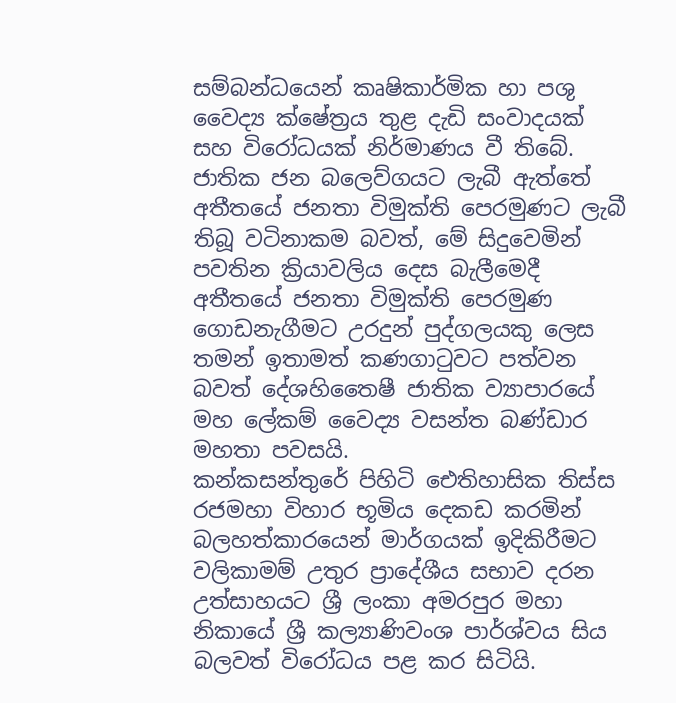සම්බන්ධයෙන් කෘෂිකාර්මික හා පශු වෛද්‍ය ක්ෂේත්‍රය තුළ දැඩි සංවාදයක් සහ විරෝධයක් නිර්මාණය වී තිබේ.
ජාතික ජන බලෙව්ගයට ලැබී ඇත්තේ අතීතයේ ජනතා විමුක්ති පෙරමුණට ලැබී තිබූ වටිනාකම බවත්, මේ සිදුවෙමින් පවතින ක්‍රියාවලිය දෙස බැලීමෙදී අතීතයේ ජනතා විමුක්ති පෙරමුණ ගොඩනැගීමට උරදුන් පුද්ගලයකු ලෙස තමන් ඉතාමත් කණගාටුවට පත්වන බවත් දේශහිතෛෂී ජාතික ව්‍යාපාරයේ මහ ලේකම් වෛද්‍ය වසන්ත බණ්ඩාර මහතා පවසයි.
කන්කසන්තුරේ පිහිටි ඓතිහාසික තිස්ස රජමහා විහාර භූමිය දෙකඩ කරමින් බලහත්කාරයෙන් මාර්ගයක් ඉදිකිරීමට වලිකාමම් උතුර ප්‍රාදේශීය සභාව දරන උත්සාහයට ශ්‍රී ලංකා අමරපුර මහා නිකායේ ශ්‍රී කල්‍යාණිවංශ පාර්ශ්වය සිය බලවත් විරෝධය පළ කර සිටියි.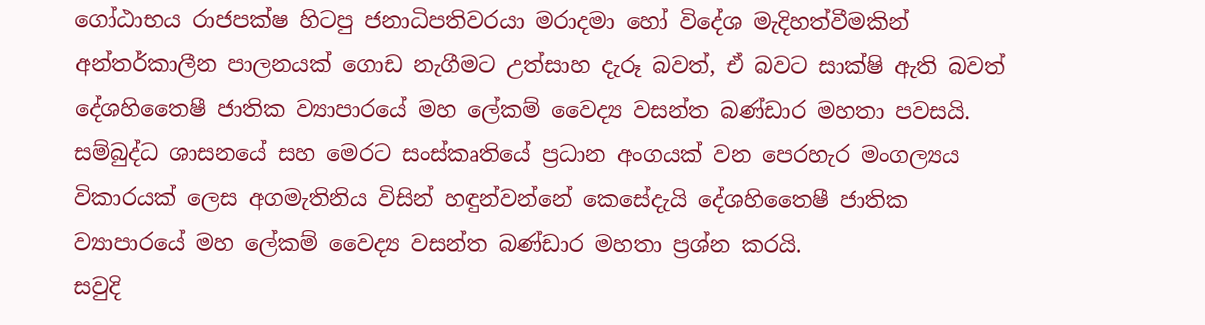ගෝඨාභය රාජපක්ෂ හිටපු ජනාධිපතිවරයා මරාදමා හෝ විදේශ මැදිහත්වීමකින් අන්තර්කාලීන පාලනයක් ගොඩ නැගීමට උත්සාහ දැරූ බවත්, ඒ බවට සාක්ෂි ඇති බවත් දේශහිතෛෂී ජාතික ව්‍යාපාරයේ මහ ලේකම් වෛද්‍ය වසන්ත බණ්ඩාර මහතා පවසයි.
සම්බුද්ධ ශාසනයේ සහ මෙරට සංස්කෘතියේ ප්‍රධාන අංගයක් වන පෙරහැර මංගල්‍යය විකාරයක් ලෙස අගමැතිනිය විසින් හඳුන්වන්නේ කෙසේදැයි දේශහිතෛෂී ජාතික ව්‍යාපාරයේ මහ ලේකම් වෛද්‍ය වසන්ත බණ්ඩාර මහතා ප්‍රශ්න කරයි.
සවුදි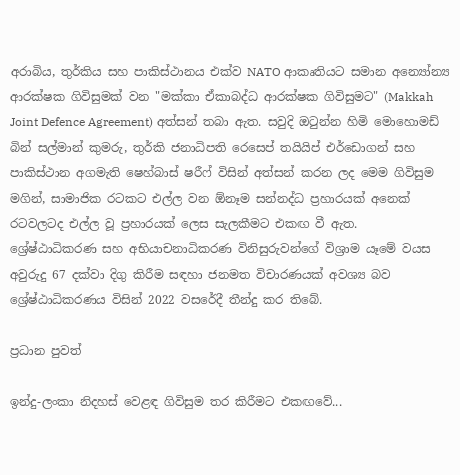අරාබිය, තුර්කිය සහ පාකිස්ථානය එක්ව NATO ආකෘතියට සමාන අන්‍යෝන්‍ය ආරක්ෂක ගිවිසුමක් වන "මක්කා ඒකාබද්ධ ආරක්ෂක ගිවිසුමට" (Makkah Joint Defence Agreement) අත්සන් තබා ඇත. සවුදි ඔටුන්න හිමි මොහොමඩ් බින් සල්මාන් කුමරු, තුර්කි ජනාධිපති රෙසෙප් තයියිප් එර්ඩොගන් සහ පාකිස්ථාන අගමැති ෂෙහ්බාස් ෂරීෆ් විසින් අත්සන් කරන ලද මෙම ගිවිසුම මගින්, සාමාජික රටකට එල්ල වන ඕනෑම සන්නද්ධ ප්‍රහාරයක් අනෙක් රටවලටද එල්ල වූ ප්‍රහාරයක් ලෙස සැලකීමට එකඟ වී ඇත.
ශ්‍රේෂ්ඨාධිකරණ සහ අභියාචනාධිකරණ විනිසුරුවන්ගේ විශ්‍රාම යෑමේ වයස අවුරුදු 67 දක්වා දිගු කිරීම සඳහා ජනමත විචාරණයක් අවශ්‍ය බව ශ්‍රේෂ්ඨාධිකරණය විසින් 2022 වසරේදී තීන්දු කර තිබේ.

ප්‍රධාන පුවත්

ඉන්දු-ලංකා නිදහස් වෙළඳ ගිවිසුම තර කිරීමට එකඟවේ...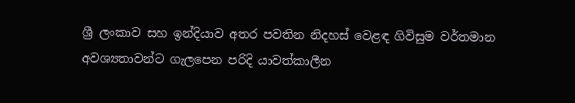ශ්‍රී ලංකාව සහ ඉන්දියාව අතර පවතින නිදහස් වෙළඳ ගිවිසුම වර්තමාන අවශ්‍යතාවන්ට ගැලපෙන පරිදි යාවත්කාලීන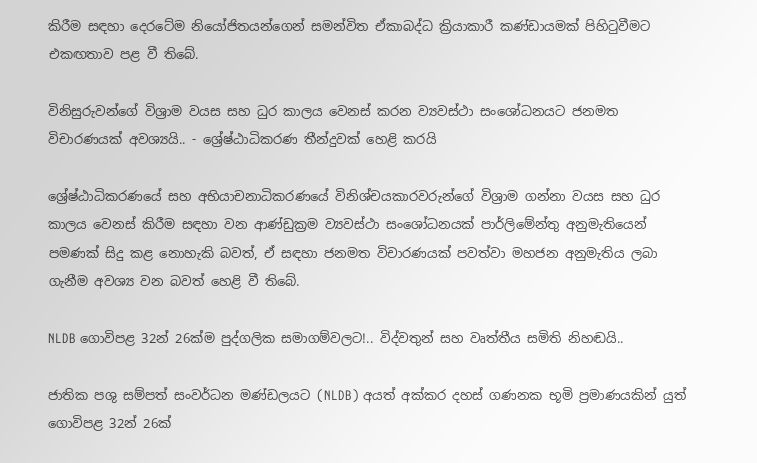කිරීම සඳහා දෙරටේම නියෝජිතයන්ගෙන් සමන්විත ඒකාබද්ධ ක්‍රියාකාරී කණ්ඩායමක් පිහිටුවීමට එකඟතාව පළ වී තිබේ.

විනිසුරුවන්ගේ විශ්‍රාම වයස සහ ධුර කාලය වෙනස් කරන ව්‍යවස්ථා සංශෝධනයට ජනමත විචාරණයක් අවශ්‍යයි.. - ශ්‍රේෂ්ඨාධිකරණ තීන්දුවක් හෙළි කරයි

ශ්‍රේෂ්ඨාධිකරණයේ සහ අභියාචනාධිකරණයේ විනිශ්චයකාරවරුන්ගේ විශ්‍රාම ගන්නා වයස සහ ධුර කාලය වෙනස් කිරීම සඳහා වන ආණ්ඩුක්‍රම ව්‍යවස්ථා සංශෝධනයක් පාර්ලිමේන්තු අනුමැතියෙන් පමණක් සිදු කළ නොහැකි බවත්, ඒ සඳහා ජනමත විචාරණයක් පවත්වා මහජන අනුමැතිය ලබා ගැනීම අවශ්‍ය වන බවත් හෙළි වී තිබේ.

NLDB ගොවිපළ 32න් 26ක්ම පුද්ගලික සමාගම්වලට!.. විද්වතුන් සහ වෘත්තීය සමිති නිහඬයි..

ජාතික පශු සම්පත් සංවර්ධන මණ්ඩලයට (NLDB) අයත් අක්කර දහස් ගණනක භූමි ප්‍රමාණයකින් යුත් ගොවිපළ 32න් 26ක්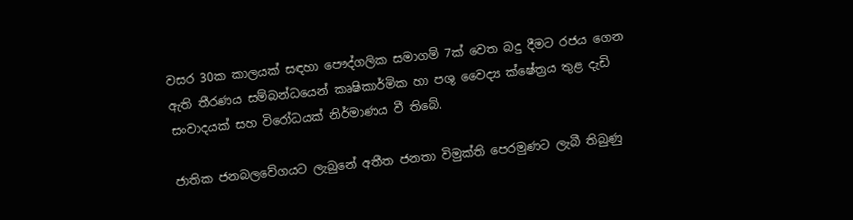වසර 30ක කාලයක් සඳහා පෞද්ගලික සමාගම් 7ක් වෙත බදු දීමට රජය ගෙන ඇති තීරණය සම්බන්ධයෙන් කෘෂිකාර්මික හා පශු වෛද්‍ය ක්ෂේත්‍රය තුළ දැඩි සංවාදයක් සහ විරෝධයක් නිර්මාණය වී තිබේ.

ජාතික ජනබලවේගයට ලැබුනේ අතීත ජනතා විමුක්ති පෙරමුණට ලැබී තිබුණු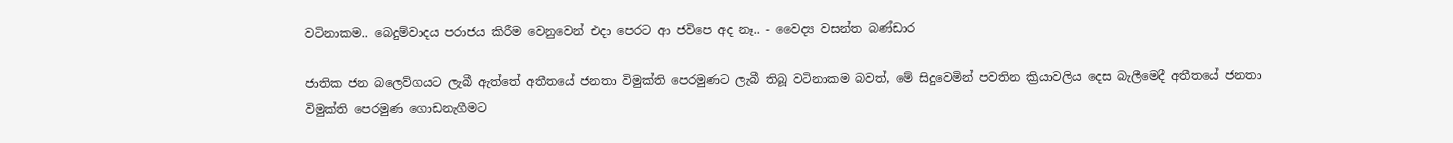වටිනාකම.. බෙදුම්වාදය පරාජය කිරීම වෙනුවෙන් එදා පෙරට ආ ජවිපෙ අද නෑ.. - වෛද්‍ය වසන්ත බණ්ඩාර

ජාතික ජන බලෙව්ගයට ලැබී ඇත්තේ අතීතයේ ජනතා විමුක්ති පෙරමුණට ලැබී තිබූ වටිනාකම බවත්, මේ සිදුවෙමින් පවතින ක්‍රියාවලිය දෙස බැලීමෙදී අතීතයේ ජනතා විමුක්ති පෙරමුණ ගොඩනැගීමට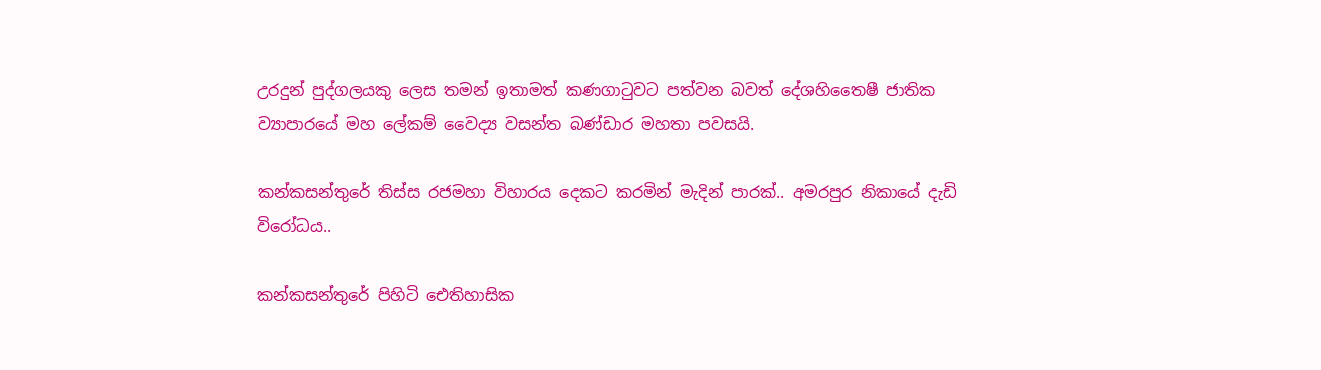උරදුන් පුද්ගලයකු ලෙස තමන් ඉතාමත් කණගාටුවට පත්වන බවත් දේශහිතෛෂී ජාතික ව්‍යාපාරයේ මහ ලේකම් වෛද්‍ය වසන්ත බණ්ඩාර මහතා පවසයි.

කන්කසන්තුරේ තිස්ස රජමහා විහාරය දෙකට කරමින් මැදින් පාරක්.. අමරපුර නිකායේ දැඩි විරෝධය..

කන්කසන්තුරේ පිහිටි ඓතිහාසික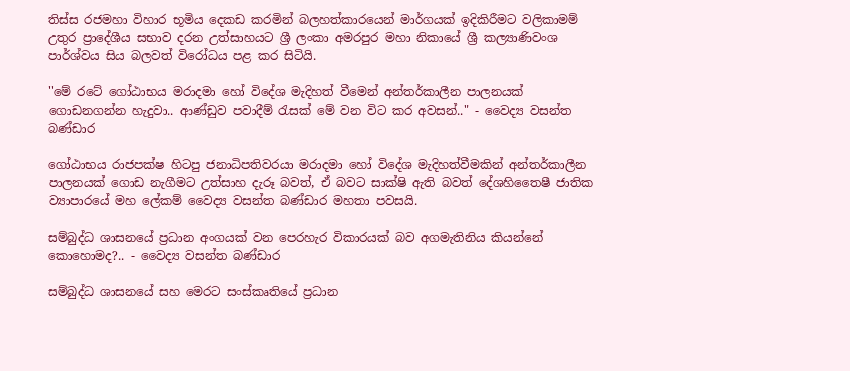තිස්ස රජමහා විහාර භූමිය දෙකඩ කරමින් බලහත්කාරයෙන් මාර්ගයක් ඉදිකිරීමට වලිකාමම් උතුර ප්‍රාදේශීය සභාව දරන උත්සාහයට ශ්‍රී ලංකා අමරපුර මහා නිකායේ ශ්‍රී කල්‍යාණිවංශ පාර්ශ්වය සිය බලවත් විරෝධය පළ කර සිටියි.

''මේ රටේ ගෝඨාභය මරාදමා හෝ විදේශ මැදිහත් වීමෙන් අන්තර්කාලීන පාලනයක් ගොඩනගන්න හැදුවා.. ආණ්ඩුව පවාදීම් රැසක් මේ වන විට කර අවසන්.." - වෛද්‍ය වසන්ත බණ්ඩාර

ගෝඨාභය රාජපක්ෂ හිටපු ජනාධිපතිවරයා මරාදමා හෝ විදේශ මැදිහත්වීමකින් අන්තර්කාලීන පාලනයක් ගොඩ නැගීමට උත්සාහ දැරූ බවත්, ඒ බවට සාක්ෂි ඇති බවත් දේශහිතෛෂී ජාතික ව්‍යාපාරයේ මහ ලේකම් වෛද්‍ය වසන්ත බණ්ඩාර මහතා පවසයි.

සම්බුද්ධ ශාසනයේ ප්‍රධාන අංගයක් වන පෙරහැර විකාරයක් බව අගමැතිනිය කියන්නේ කොහොමද?.. - වෛද්‍ය වසන්ත බණ්ඩාර

සම්බුද්ධ ශාසනයේ සහ මෙරට සංස්කෘතියේ ප්‍රධාන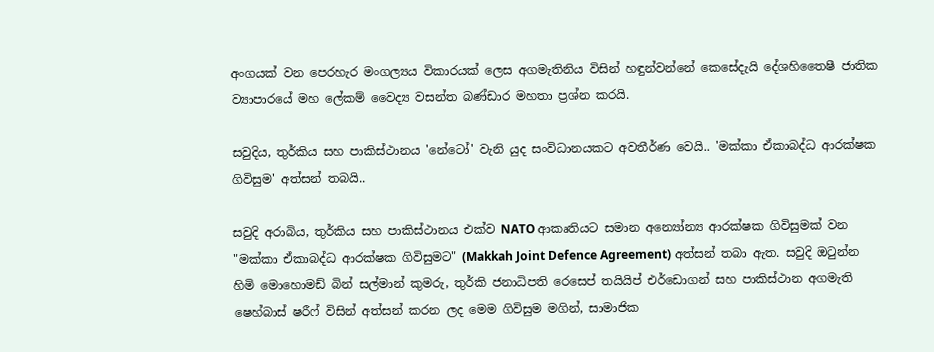අංගයක් වන පෙරහැර මංගල්‍යය විකාරයක් ලෙස අගමැතිනිය විසින් හඳුන්වන්නේ කෙසේදැයි දේශහිතෛෂී ජාතික ව්‍යාපාරයේ මහ ලේකම් වෛද්‍ය වසන්ත බණ්ඩාර මහතා ප්‍රශ්න කරයි.

සවුදිය, තුර්කිය සහ පාකිස්ථානය 'නේටෝ' වැනි යුද සංවිධානයකට අවතීර්ණ වෙයි.. 'මක්කා ඒකාබද්ධ ආරක්ෂක ගිවිසුම' අත්සන් තබයි..

සවුදි අරාබිය, තුර්කිය සහ පාකිස්ථානය එක්ව NATO ආකෘතියට සමාන අන්‍යෝන්‍ය ආරක්ෂක ගිවිසුමක් වන "මක්කා ඒකාබද්ධ ආරක්ෂක ගිවිසුමට" (Makkah Joint Defence Agreement) අත්සන් තබා ඇත. සවුදි ඔටුන්න හිමි මොහොමඩ් බින් සල්මාන් කුමරු, තුර්කි ජනාධිපති රෙසෙප් තයියිප් එර්ඩොගන් සහ පාකිස්ථාන අගමැති ෂෙහ්බාස් ෂරීෆ් විසින් අත්සන් කරන ලද මෙම ගිවිසුම මගින්, සාමාජික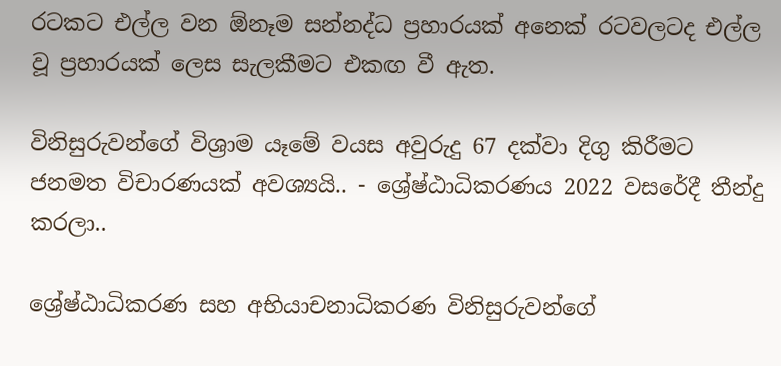රටකට එල්ල වන ඕනෑම සන්නද්ධ ප්‍රහාරයක් අනෙක් රටවලටද එල්ල වූ ප්‍රහාරයක් ලෙස සැලකීමට එකඟ වී ඇත.

විනිසුරුවන්ගේ විශ්‍රාම යෑමේ වයස අවුරුදු 67 දක්වා දිගු කිරීමට ජනමත විචාරණයක් අවශ්‍යයි.. - ශ්‍රේෂ්ඨාධිකරණය 2022 වසරේදී තීන්දු කරලා..

ශ්‍රේෂ්ඨාධිකරණ සහ අභියාචනාධිකරණ විනිසුරුවන්ගේ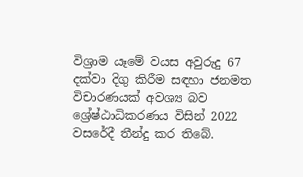විශ්‍රාම යෑමේ වයස අවුරුදු 67 දක්වා දිගු කිරීම සඳහා ජනමත විචාරණයක් අවශ්‍ය බව ශ්‍රේෂ්ඨාධිකරණය විසින් 2022 වසරේදී තීන්දු කර තිබේ.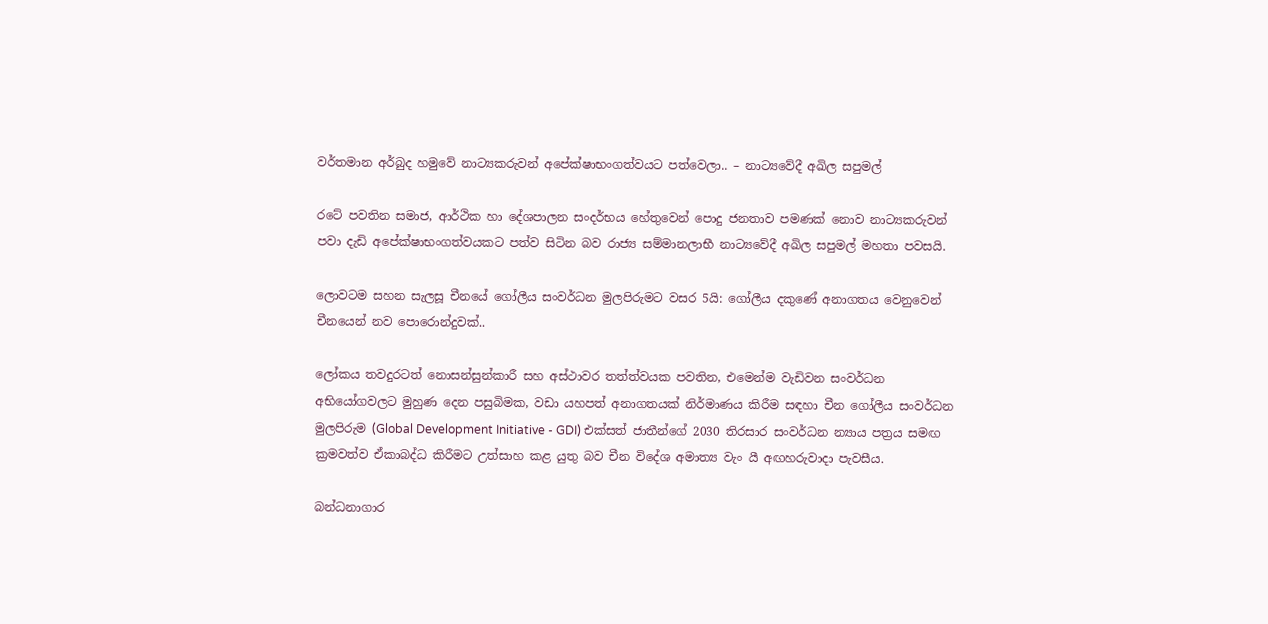වර්තමාන අර්බුද හමුවේ නාට්‍යකරුවන් අපේක්ෂාභංගත්වයට පත්වෙලා.. – නාට්‍යවේදී අඛිල සපුමල්

රටේ පවතින සමාජ, ආර්ථික හා දේශපාලන සංදර්භය හේතුවෙන් පොදු ජනතාව පමණක් නොව නාට්‍යකරුවන් පවා දැඩි අපේක්ෂාභංගත්වයකට පත්ව සිටින බව රාජ්‍ය සම්මානලාභී නාට්‍යවේදී අඛිල සපුමල් මහතා පවසයි.

ලොවටම සහන සැලසූ චීනයේ ගෝලීය සංවර්ධන මුලපිරුමට වසර 5යි: ගෝලීය දකුණේ අනාගතය වෙනුවෙන් චීනයෙන් නව පොරොන්දුවක්..

ලෝකය තවදුරටත් නොසන්සුන්කාරී සහ අස්ථාවර තත්ත්වයක පවතින, එමෙන්ම වැඩිවන සංවර්ධන අභියෝගවලට මුහුණ දෙන පසුබිමක, වඩා යහපත් අනාගතයක් නිර්මාණය කිරීම සඳහා චීන ගෝලීය සංවර්ධන මුලපිරුම (Global Development Initiative - GDI) එක්සත් ජාතීන්ගේ 2030 තිරසාර සංවර්ධන න්‍යාය පත්‍රය සමඟ ක්‍රමවත්ව ඒකාබද්ධ කිරීමට උත්සාහ කළ යුතු බව චීන විදේශ අමාත්‍ය වැං යී අඟහරුවාදා පැවසීය.

බන්ධනාගාර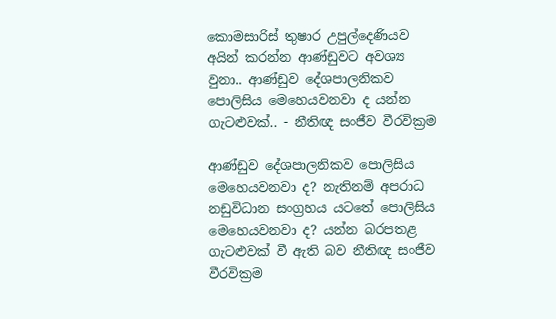කොමසාරිස් තුෂාර උපුල්දෙණියව අයින් කරන්න ආණ්ඩුවට අවශ්‍ය වුනා.. ආණ්ඩුව දේශපාලනිකව පොලිසිය මෙහෙයවනවා ද යන්න ගැටළුවක්.. - නීතිඥ සංජීව වීරවික්‍රම

ආණ්ඩුව දේශපාලනිකව පොලිසිය මෙහෙයවනවා ද? නැතිනම් අපරාධ නඩුවිධාන සංග්‍රහය යටතේ පොලිසිය මෙහෙයවනවා ද? යන්න බරපතළ ගැටළුවක් වී ඇති බව නීතිඥ සංජීව වීරවික්‍රම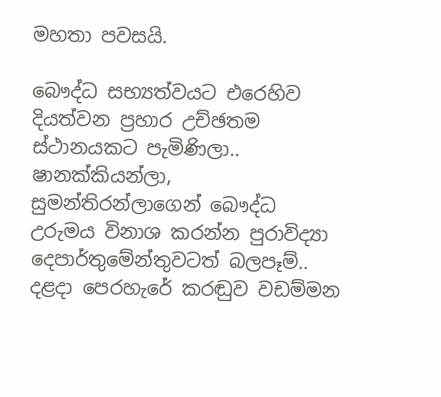මහතා පවසයි.

බෞද්ධ සභ්‍යත්වයට එරෙහිව දියත්වන ප්‍රහාර උච්ඡතම ස්ථානයකට පැමිණිලා.. ෂානක්කියන්ලා, සුමන්තිරන්ලාගෙන් බෞද්ධ උරුමය විනාශ කරන්න පුරාවිද්‍යා දෙපාර්තුමේන්තුවටත් බලපෑම්.. දළදා පෙරහැරේ කරඬුව වඩම්මන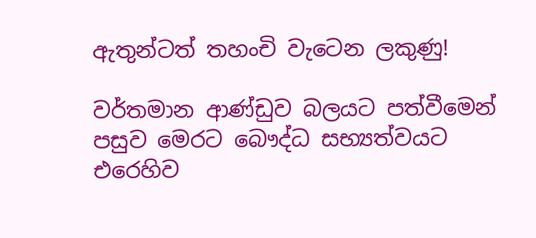ඇතුන්ටත් තහංචි වැටෙන ලකුණු!

වර්තමාන ආණ්ඩුව බලයට පත්වීමෙන් පසුව මෙරට බෞද්ධ සභ්‍යත්වයට එරෙහිව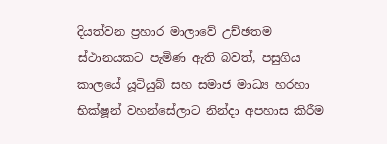දියත්වන ප්‍රහාර මාලාවේ උච්ඡතම ස්ථානයකට පැමිණ ඇති බවත්, පසුගිය කාලයේ යූටියුබ් සහ සමාජ මාධ්‍ය හරහා භික්ෂූන් වහන්සේලාට නින්දා අපහාස කිරීම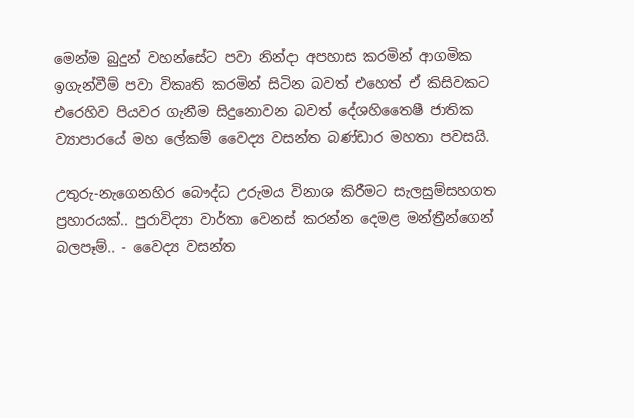මෙන්ම බුදුන් වහන්සේට පවා නින්දා අපහාස කරමින් ආගමික ඉගැන්වීම් පවා විකෘති කරමින් සිටින බවත් එහෙත් ඒ කිසිවකට එරෙහිව පියවර ගැනීම සිදුනොවන බවත් දේශහිතෛෂී ජාතික ව්‍යාපාරයේ මහ ලේකම් වෛද්‍ය වසන්ත බණ්ඩාර මහතා පවසයි.

උතුරු-නැගෙනහිර බෞද්ධ උරුමය විනාශ කිරීමට සැලසුම්සහගත ප්‍රහාරයක්.. පුරාවිද්‍යා වාර්තා වෙනස් කරන්න දෙමළ මන්ත්‍රීන්ගෙන් බලපෑම්.. - වෛද්‍ය වසන්ත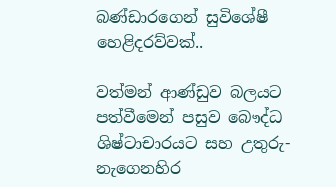බණ්ඩාරගෙන් සුවිශේෂී හෙළිදරව්වක්..

වත්මන් ආණ්ඩුව බලයට පත්වීමෙන් පසුව බෞද්ධ ශිෂ්ටාචාරයට සහ උතුරු-නැගෙනහිර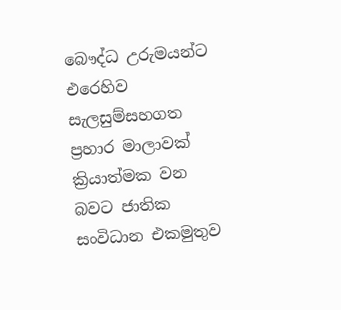බෞද්ධ උරුමයන්ට එරෙහිව සැලසුම්සහගත ප්‍රහාර මාලාවක් ක්‍රියාත්මක වන බවට ජාතික සංවිධාන එකමුතුව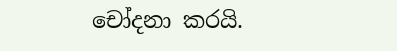චෝදනා කරයි.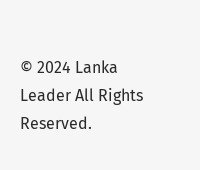© 2024 Lanka Leader All Rights Reserved.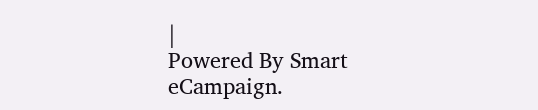|
Powered By Smart eCampaign.